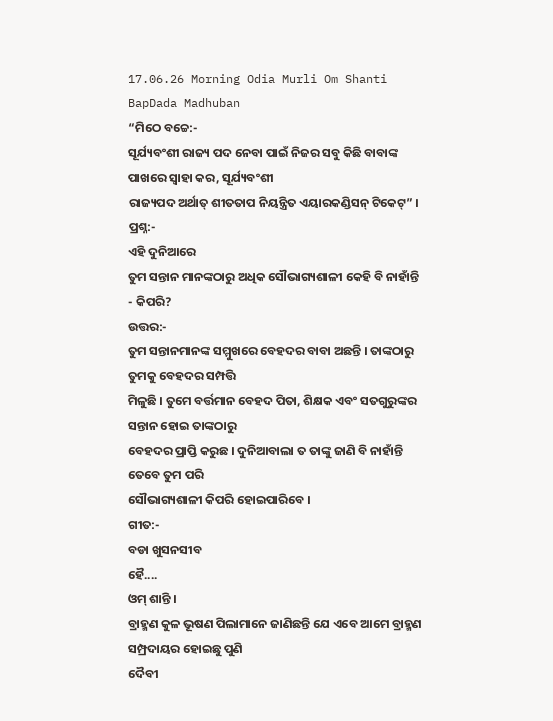17.06.26 Morning Odia Murli Om Shanti BapDada Madhuban
“ମିଠେ ବଚ୍ଚେ:-
ସୂର୍ଯ୍ୟବଂଶୀ ରାଜ୍ୟ ପଦ ନେବା ପାଇଁ ନିଜର ସବୁ କିଛି ବାବାଙ୍କ ପାଖରେ ସ୍ୱାହା କର, ସୂର୍ଯ୍ୟବଂଶୀ
ରାଜ୍ୟପଦ ଅର୍ଥାତ୍ ଶୀତତାପ ନିୟନ୍ତ୍ରିତ ଏୟାରକଣ୍ଡିସନ୍ ଟିକେଟ୍” ।
ପ୍ରଶ୍ନ:-
ଏହି ଦୁନିଆରେ
ତୁମ ସନ୍ତାନ ମାନଙ୍କଠାରୁ ଅଧିକ ସୌଭାଗ୍ୟଶାଳୀ କେହି ବି ନାହାଁନ୍ତି - କିପରି?
ଉତ୍ତର:-
ତୁମ ସନ୍ତାନମାନଙ୍କ ସମ୍ମୁଖରେ ବେହଦର ବାବା ଅଛନ୍ତି । ତାଙ୍କଠାରୁ ତୁମକୁ ବେହଦର ସମ୍ପତ୍ତି
ମିଳୁଛି । ତୁମେ ବର୍ତ୍ତମାନ ବେହଦ ପିତା, ଶିକ୍ଷକ ଏବଂ ସତଗୁରୁଙ୍କର ସନ୍ତାନ ହୋଇ ତାଙ୍କଠାରୁ
ବେହଦର ପ୍ରାପ୍ତି କରୁଛ । ଦୁନିଆବାଲା ତ ତାଙ୍କୁ ଜାଣି ବି ନାହାଁନ୍ତି ତେବେ ତୁମ ପରି
ସୌଭାଗ୍ୟଶାଳୀ କିପରି ହୋଇପାରିବେ ।
ଗୀତ:-
ବଡା ଖୁସନସୀବ
ହୈ....
ଓମ୍ ଶାନ୍ତି ।
ବ୍ରାହ୍ମଣ କୁଳ ଭୂଷଣ ପିଲାମାନେ ଜାଣିଛନ୍ତି ଯେ ଏବେ ଆମେ ବ୍ରାହ୍ମଣ ସମ୍ପ୍ରଦାୟର ହୋଇଛୁ ପୁଣି
ଦୈବୀ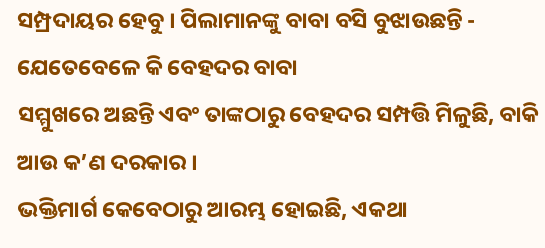ସମ୍ପ୍ରଦାୟର ହେବୁ । ପିଲାମାନଙ୍କୁ ବାବା ବସି ବୁଝାଉଛନ୍ତି - ଯେତେବେଳେ କି ବେହଦର ବାବା
ସମ୍ମୁଖରେ ଅଛନ୍ତି ଏବଂ ତାଙ୍କଠାରୁ ବେହଦର ସମ୍ପତ୍ତି ମିଳୁଛି, ବାକି ଆଉ କ’ଣ ଦରକାର ।
ଭକ୍ତିମାର୍ଗ କେବେଠାରୁ ଆରମ୍ଭ ହୋଇଛି, ଏକଥା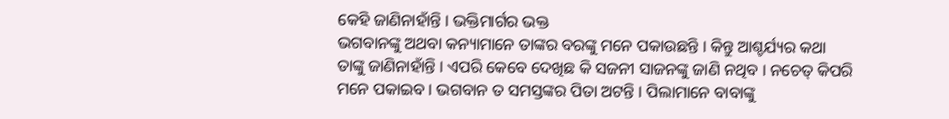କେହି ଜାଣିନାହାଁନ୍ତି । ଭକ୍ତିମାର୍ଗର ଭକ୍ତ
ଭଗବାନଙ୍କୁ ଅଥବା କନ୍ୟାମାନେ ତାଙ୍କର ବରଙ୍କୁ ମନେ ପକାଉଛନ୍ତି । କିନ୍ତୁ ଆଶ୍ଚର୍ଯ୍ୟର କଥା
ତାଙ୍କୁ ଜାଣିନାହାଁନ୍ତି । ଏପରି କେବେ ଦେଖିଛ କି ସଜନୀ ସାଜନଙ୍କୁ ଜାଣି ନଥିବ । ନଚେତ୍ କିପରି
ମନେ ପକାଇବ । ଭଗବାନ ତ ସମସ୍ତଙ୍କର ପିତା ଅଟନ୍ତି । ପିଲାମାନେ ବାବାଙ୍କୁ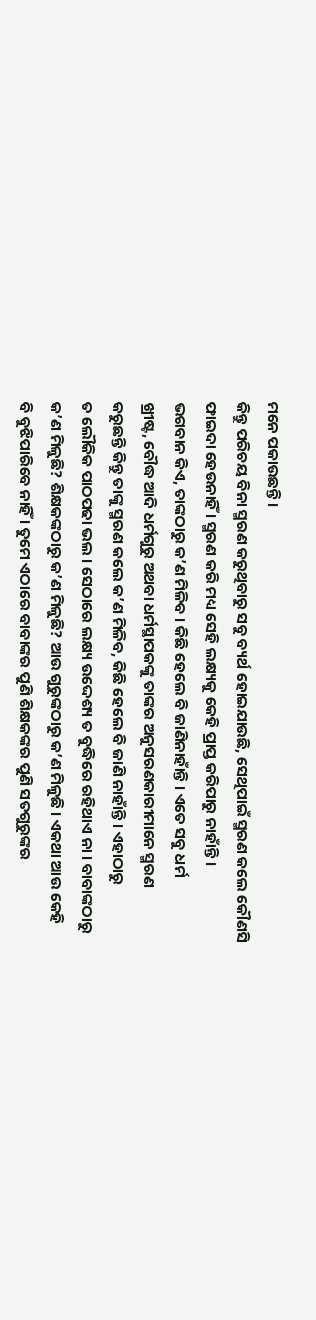ମନେ ପକାଉଛନ୍ତି ।
କିନ୍ତୁ ପରିଚୟ ବିନା ସ୍ମରଣ କରୁଥିବାରୁ ସବୁ ବ୍ୟର୍ଥ ହୋଇଯାଉଛି, ସେଥିପାଇଁ ସ୍ମରଣ କଲେ କୌଣସି
ଫାଇଦା ହେଉନାହିଁ । ସ୍ମରଣ କରି ମଧ୍ୟ ସେହି ଲକ୍ଷ୍ୟକୁ କେହି ପ୍ରାପ୍ତ କରିପାରୁ ନାହାଁନ୍ତି ।
ଭଗବାନ କିଏ, ତାଙ୍କଠାରୁ କ’ଣ ମିଳିବ । କିଛି ହେଲେ ବି ଜାଣିନାହାଁନ୍ତି । ଏତେ ସବୁ ଧର୍ମ
ଖ୍ରୀଷ୍ଟ, ବୌଦ୍ଧ ଆଦି ଧର୍ମଗୁରୁ ଅଥବା ଧର୍ମସ୍ଥାପକଙ୍କୁ ତାଙ୍କର ଅନୁସରଣକାରୀମାନେ ସ୍ମରଣ
କରୁଛନ୍ତି କିନ୍ତୁ ତାଙ୍କୁ ସ୍ମରଣ କଲେ କ’ଣ ମିଳିବ, କିଛି ହେଲେ ବି ଜାଣି ନାହାଁନ୍ତି । ଏହାଠାରୁ
ତ ଲୌକିକ ପାଠପଢା ଭଲ । ସେଠାରେ ଲକ୍ଷ୍ୟ ଉଦ୍ଦେଶ୍ୟ ତ ବୁଦ୍ଧିରେ ରହିଥାଏ ନା । ବାବାଙ୍କଠାରୁ
କ’ଣ ମିଳୁଛି? ଶିକ୍ଷକଙ୍କଠାରୁ କ’ଣ ମିଳୁଛି? ଆଉ ଗୁରୁଙ୍କଠାରୁ କ’ଣ ମିଳୁଛି । ଏକଥା ଆଉ କେହି
ବି ବୁଝିପାରିବେ ନାହିଁ । ତୁମେ ଏଠାରେ ବାବାଙ୍କର ପୁଣି ଶିକ୍ଷକଙ୍କର ପୁଣି ସତଗୁରୁଙ୍କର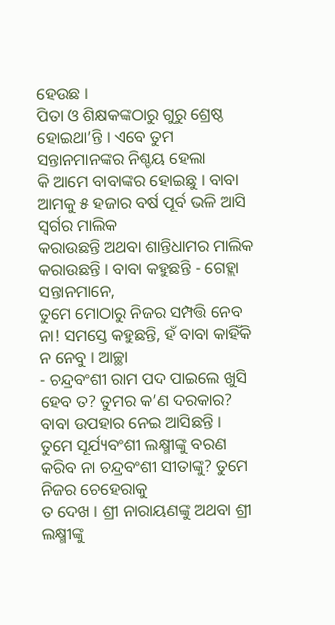ହେଉଛ ।
ପିତା ଓ ଶିକ୍ଷକଙ୍କଠାରୁ ଗୁରୁ ଶ୍ରେଷ୍ଠ ହୋଇଥା’ନ୍ତି । ଏବେ ତୁମ ସନ୍ତାନମାନଙ୍କର ନିଶ୍ଚୟ ହେଲା
କି ଆମେ ବାବାଙ୍କର ହୋଇଛୁ । ବାବା ଆମକୁ ୫ ହଜାର ବର୍ଷ ପୂର୍ବ ଭଳି ଆସି ସ୍ୱର୍ଗର ମାଲିକ
କରାଉଛନ୍ତି ଅଥବା ଶାନ୍ତିଧାମର ମାଲିକ କରାଉଛନ୍ତି । ବାବା କହୁଛନ୍ତି - ଗେହ୍ଲା ସନ୍ତାନମାନେ,
ତୁମେ ମୋଠାରୁ ନିଜର ସମ୍ପତ୍ତି ନେବ ନା! ସମସ୍ତେ କହୁଛନ୍ତି, ହଁ ବାବା କାହିଁକି ନ ନେବୁ । ଆଚ୍ଛା
- ଚନ୍ଦ୍ରବଂଶୀ ରାମ ପଦ ପାଇଲେ ଖୁସି ହେବ ତ? ତୁମର କ’ଣ ଦରକାର? ବାବା ଉପହାର ନେଇ ଆସିଛନ୍ତି ।
ତୁମେ ସୂର୍ଯ୍ୟବଂଶୀ ଲକ୍ଷ୍ମୀଙ୍କୁ ବରଣ କରିବ ନା ଚନ୍ଦ୍ରବଂଶୀ ସୀତାଙ୍କୁ? ତୁମେ ନିଜର ଚେହେରାକୁ
ତ ଦେଖ । ଶ୍ରୀ ନାରାୟଣଙ୍କୁ ଅଥବା ଶ୍ରୀ ଲକ୍ଷ୍ମୀଙ୍କୁ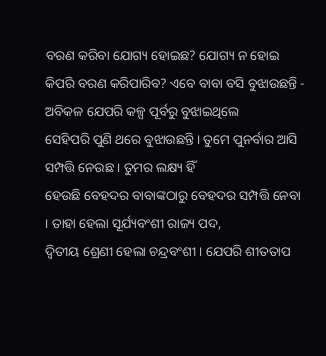ବରଣ କରିବା ଯୋଗ୍ୟ ହୋଇଛ? ଯୋଗ୍ୟ ନ ହୋଇ
କିପରି ବରଣ କରିପାରିବ? ଏବେ ବାବା ବସି ବୁଝାଉଛନ୍ତି - ଅବିକଳ ଯେପରି କଳ୍ପ ପୂର୍ବରୁ ବୁଝାଇଥିଲେ
ସେହିପରି ପୁଣି ଥରେ ବୁଝାଉଛନ୍ତି । ତୁମେ ପୁନର୍ବାର ଆସି ସମ୍ପତ୍ତି ନେଉଛ । ତୁମର ଲକ୍ଷ୍ୟ ହିଁ
ହେଉଛି ବେହଦର ବାବାଙ୍କଠାରୁ ବେହଦର ସମ୍ପତ୍ତି ନେବା । ତାହା ହେଲା ସୂର୍ଯ୍ୟବଂଶୀ ରାଜ୍ୟ ପଦ,
ଦ୍ୱିତୀୟ ଶ୍ରେଣୀ ହେଲା ଚନ୍ଦ୍ରବଂଶୀ । ଯେପରି ଶୀତତାପ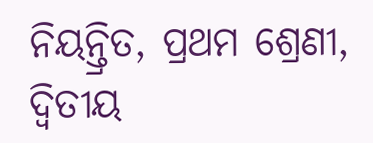ନିୟନ୍ତ୍ରିତ, ପ୍ରଥମ ଶ୍ରେଣୀ, ଦ୍ୱିତୀୟ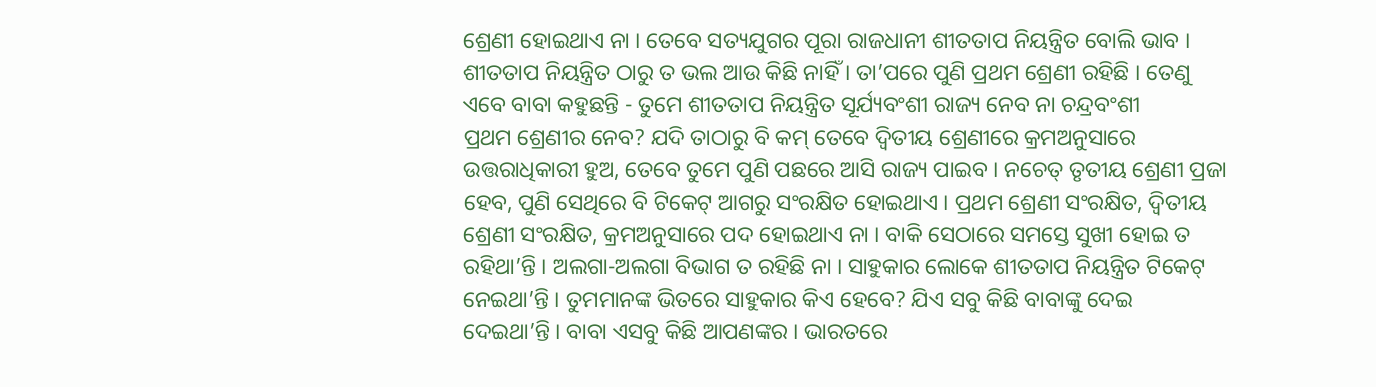ଶ୍ରେଣୀ ହୋଇଥାଏ ନା । ତେବେ ସତ୍ୟଯୁଗର ପୂରା ରାଜଧାନୀ ଶୀତତାପ ନିୟନ୍ତ୍ରିତ ବୋଲି ଭାବ ।
ଶୀତତାପ ନିୟନ୍ତ୍ରିତ ଠାରୁ ତ ଭଲ ଆଉ କିଛି ନାହିଁ । ତା’ପରେ ପୁଣି ପ୍ରଥମ ଶ୍ରେଣୀ ରହିଛି । ତେଣୁ
ଏବେ ବାବା କହୁଛନ୍ତି - ତୁମେ ଶୀତତାପ ନିୟନ୍ତ୍ରିତ ସୂର୍ଯ୍ୟବଂଶୀ ରାଜ୍ୟ ନେବ ନା ଚନ୍ଦ୍ରବଂଶୀ
ପ୍ରଥମ ଶ୍ରେଣୀର ନେବ? ଯଦି ତାଠାରୁ ବି କମ୍ ତେବେ ଦ୍ୱିତୀୟ ଶ୍ରେଣୀରେ କ୍ରମଅନୁସାରେ
ଉତ୍ତରାଧିକାରୀ ହୁଅ, ତେବେ ତୁମେ ପୁଣି ପଛରେ ଆସି ରାଜ୍ୟ ପାଇବ । ନଚେତ୍ ତୃତୀୟ ଶ୍ରେଣୀ ପ୍ରଜା
ହେବ, ପୁଣି ସେଥିରେ ବି ଟିକେଟ୍ ଆଗରୁ ସଂରକ୍ଷିତ ହୋଇଥାଏ । ପ୍ରଥମ ଶ୍ରେଣୀ ସଂରକ୍ଷିତ, ଦ୍ୱିତୀୟ
ଶ୍ରେଣୀ ସଂରକ୍ଷିତ, କ୍ରମଅନୁସାରେ ପଦ ହୋଇଥାଏ ନା । ବାକି ସେଠାରେ ସମସ୍ତେ ସୁଖୀ ହୋଇ ତ
ରହିଥା’ନ୍ତି । ଅଲଗା-ଅଲଗା ବିଭାଗ ତ ରହିଛି ନା । ସାହୁକାର ଲୋକେ ଶୀତତାପ ନିୟନ୍ତ୍ରିତ ଟିକେଟ୍
ନେଇଥା’ନ୍ତି । ତୁମମାନଙ୍କ ଭିତରେ ସାହୁକାର କିଏ ହେବେ? ଯିଏ ସବୁ କିଛି ବାବାଙ୍କୁ ଦେଇ
ଦେଇଥା’ନ୍ତି । ବାବା ଏସବୁ କିଛି ଆପଣଙ୍କର । ଭାରତରେ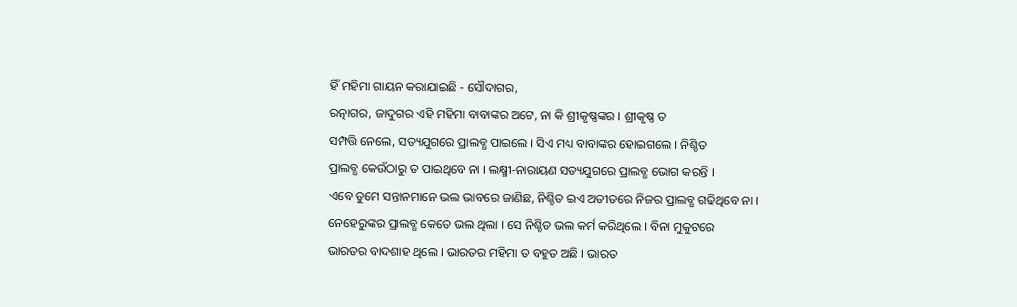ହିଁ ମହିମା ଗାୟନ କରାଯାଇଛି - ସୌଦାଗର,
ରତ୍ନାଗର, ଜାଦୁଗର ଏହି ମହିମା ବାବାଙ୍କର ଅଟେ, ନା କି ଶ୍ରୀକୃଷ୍ଣଙ୍କର । ଶ୍ରୀକୃଷ୍ଣ ତ
ସମ୍ପତ୍ତି ନେଲେ, ସତ୍ୟଯୁଗରେ ପ୍ରାଲବ୍ଧ ପାଇଲେ । ସିଏ ମଧ୍ୟ ବାବାଙ୍କର ହୋଇଗଲେ । ନିଶ୍ଚିତ
ପ୍ରାଲବ୍ଧ କେଉଁଠାରୁ ତ ପାଇଥିବେ ନା । ଲକ୍ଷ୍ମୀ-ନାରାୟଣ ସତ୍ୟଯୁଗରେ ପ୍ରାଲବ୍ଧ ଭୋଗ କରନ୍ତି ।
ଏବେ ତୁମେ ସନ୍ତାନମାନେ ଭଲ ଭାବରେ ଜାଣିଛ, ନିଶ୍ଚିତ ଇଏ ଅତୀତରେ ନିଜର ପ୍ରାଲବ୍ଧ ଗଢିଥିବେ ନା ।
ନେହେରୁଙ୍କର ପ୍ରାଲବ୍ଧ କେତେ ଭଲ ଥିଲା । ସେ ନିଶ୍ଚିତ ଭଲ କର୍ମ କରିଥିଲେ । ବିନା ମୁକୁଟରେ
ଭାରତର ବାଦଶାହ ଥିଲେ । ଭାରତର ମହିମା ତ ବହୁତ ଅଛି । ଭାରତ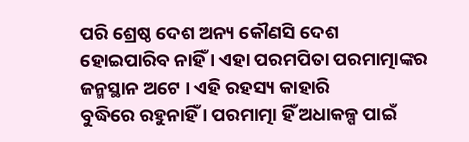ପରି ଶ୍ରେଷ୍ଠ ଦେଶ ଅନ୍ୟ କୌଣସି ଦେଶ
ହୋଇପାରିବ ନାହିଁ । ଏହା ପରମପିତା ପରମାତ୍ମାଙ୍କର ଜନ୍ମସ୍ଥାନ ଅଟେ । ଏହି ରହସ୍ୟ କାହାରି
ବୁଦ୍ଧିରେ ରହୁନାହିଁ । ପରମାତ୍ମା ହିଁ ଅଧାକଳ୍ପ ପାଇଁ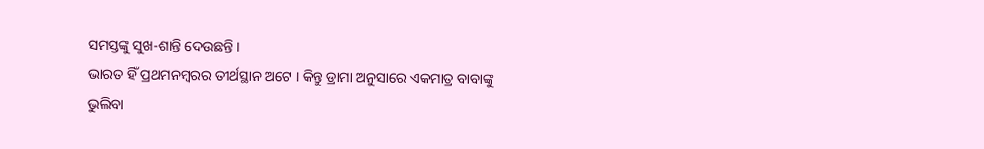ସମସ୍ତଙ୍କୁ ସୁଖ-ଶାନ୍ତି ଦେଉଛନ୍ତି ।
ଭାରତ ହିଁ ପ୍ରଥମନମ୍ବରର ତୀର୍ଥସ୍ଥାନ ଅଟେ । କିନ୍ତୁ ଡ୍ରାମା ଅନୁସାରେ ଏକମାତ୍ର ବାବାଙ୍କୁ
ଭୁଲିବା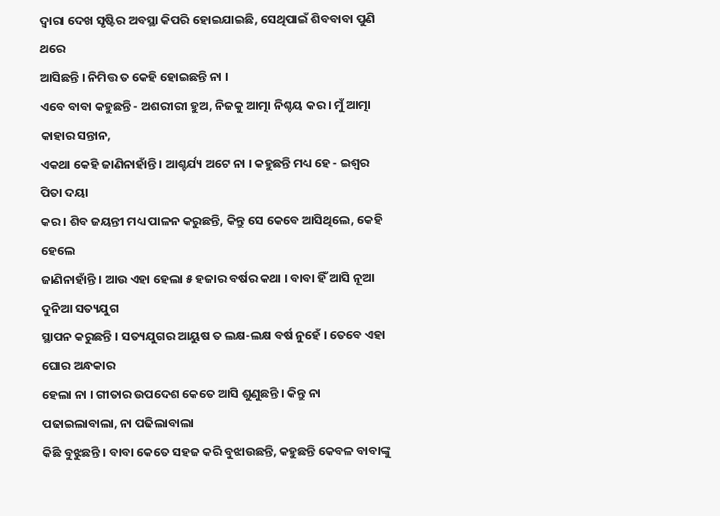ଦ୍ୱାରା ଦେଖ ସୃଷ୍ଟିର ଅବସ୍ଥା କିପରି ହୋଇଯାଇଛି, ସେଥିପାଇଁ ଶିବବାବା ପୁଣି ଥରେ
ଆସିଛନ୍ତି । ନିମିତ୍ତ ତ କେହି ହୋଇଛନ୍ତି ନା ।
ଏବେ ବାବା କହୁଛନ୍ତି - ଅଶରୀରୀ ହୁଅ, ନିଜକୁ ଆତ୍ମା ନିଶ୍ଚୟ କର । ମୁଁ ଆତ୍ମା କାହାର ସନ୍ତାନ,
ଏକଥା କେହି ଜାଣିନାହାଁନ୍ତି । ଆଶ୍ଚର୍ଯ୍ୟ ଅଟେ ନା । କହୁଛନ୍ତି ମଧ୍ୟ ହେ - ଇଶ୍ୱର ପିତା ଦୟା
କର । ଶିବ ଜୟନ୍ତୀ ମଧ୍ୟ ପାଳନ କରୁଛନ୍ତି, କିନ୍ତୁ ସେ କେବେ ଆସିଥିଲେ, କେହି ହେଲେ
ଜାଣିନାହାଁନ୍ତି । ଆଉ ଏହା ହେଲା ୫ ହଜାର ବର୍ଷର କଥା । ବାବା ହିଁ ଆସି ନୂଆ ଦୁନିଆ ସତ୍ୟଯୁଗ
ସ୍ଥାପନ କରୁଛନ୍ତି । ସତ୍ୟଯୁଗର ଆୟୁଷ ତ ଲକ୍ଷ-ଲକ୍ଷ ବର୍ଷ ନୁହେଁ । ତେବେ ଏହା ଘୋର ଅନ୍ଧକାର
ହେଲା ନା । ଗୀତାର ଉପଦେଶ କେତେ ଆସି ଶୁଣୁଛନ୍ତି । କିନ୍ତୁ ନା ପଢାଇଲାବାଲା, ନା ପଢିଲାବାଲା
କିଛି ବୁଝୁଛନ୍ତି । ବାବା କେତେ ସହଜ କରି ବୁଝାଉଛନ୍ତି, କହୁଛନ୍ତି କେବଳ ବାବାଙ୍କୁ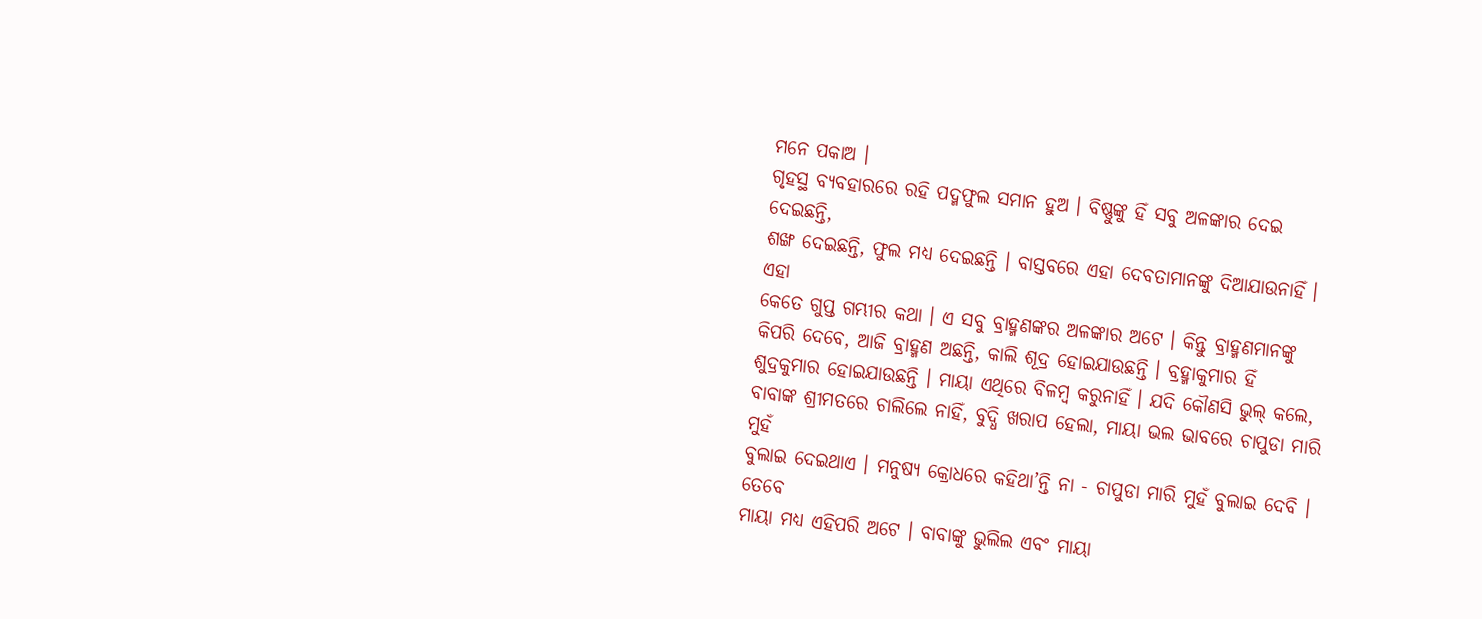ମନେ ପକାଅ ।
ଗୃହସ୍ଥ ବ୍ୟବହାରରେ ରହି ପଦ୍ମଫୁଲ ସମାନ ହୁଅ । ବିଷ୍ଣୁଙ୍କୁ ହିଁ ସବୁ ଅଳଙ୍କାର ଦେଇ ଦେଇଛନ୍ତି,
ଶଙ୍ଖ ଦେଇଛନ୍ତି, ଫୁଲ ମଧ୍ୟ ଦେଇଛନ୍ତି । ବାସ୍ତବରେ ଏହା ଦେବତାମାନଙ୍କୁ ଦିଆଯାଉନାହିଁ । ଏହା
କେତେ ଗୁପ୍ତ ଗମ୍ଭୀର କଥା । ଏ ସବୁ ବ୍ରାହ୍ମଣଙ୍କର ଅଳଙ୍କାର ଅଟେ । କିନ୍ତୁ ବ୍ରାହ୍ମଣମାନଙ୍କୁ
କିପରି ଦେବେ, ଆଜି ବ୍ରାହ୍ମଣ ଅଛନ୍ତି, କାଲି ଶୂଦ୍ର ହୋଇଯାଉଛନ୍ତି । ବ୍ରହ୍ମାକୁମାର ହିଁ
ଶୁଦ୍ରକୁମାର ହୋଇଯାଉଛନ୍ତି । ମାୟା ଏଥିରେ ବିଳମ୍ବ କରୁନାହିଁ । ଯଦି କୌଣସି ଭୁଲ୍ କଲେ,
ବାବାଙ୍କ ଶ୍ରୀମତରେ ଚାଲିଲେ ନାହିଁ, ବୁଦ୍ଧି ଖରାପ ହେଲା, ମାୟା ଭଲ ଭାବରେ ଚାପୁଡା ମାରି ମୁହଁ
ବୁଲାଇ ଦେଇଥାଏ । ମନୁଷ୍ୟ କ୍ରୋଧରେ କହିଥା’ନ୍ତି ନା - ଚାପୁଡା ମାରି ମୁହଁ ବୁଲାଇ ଦେବି । ତେବେ
ମାୟା ମଧ୍ୟ ଏହିପରି ଅଟେ । ବାବାଙ୍କୁ ଭୁଲିଲ ଏବଂ ମାୟା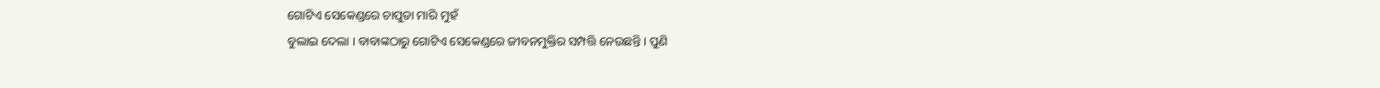ଗୋଟିଏ ସେକେଣ୍ଡରେ ଚାପୁଡା ମାରି ମୁହଁ
ବୁଲାଇ ଦେଲା । ବାବାଙ୍କଠାରୁ ଗୋଟିଏ ସେକେଣ୍ଡରେ ଜୀବନମୁକ୍ତିର ସମ୍ପତ୍ତି ନେଉଛନ୍ତି । ପୁଣି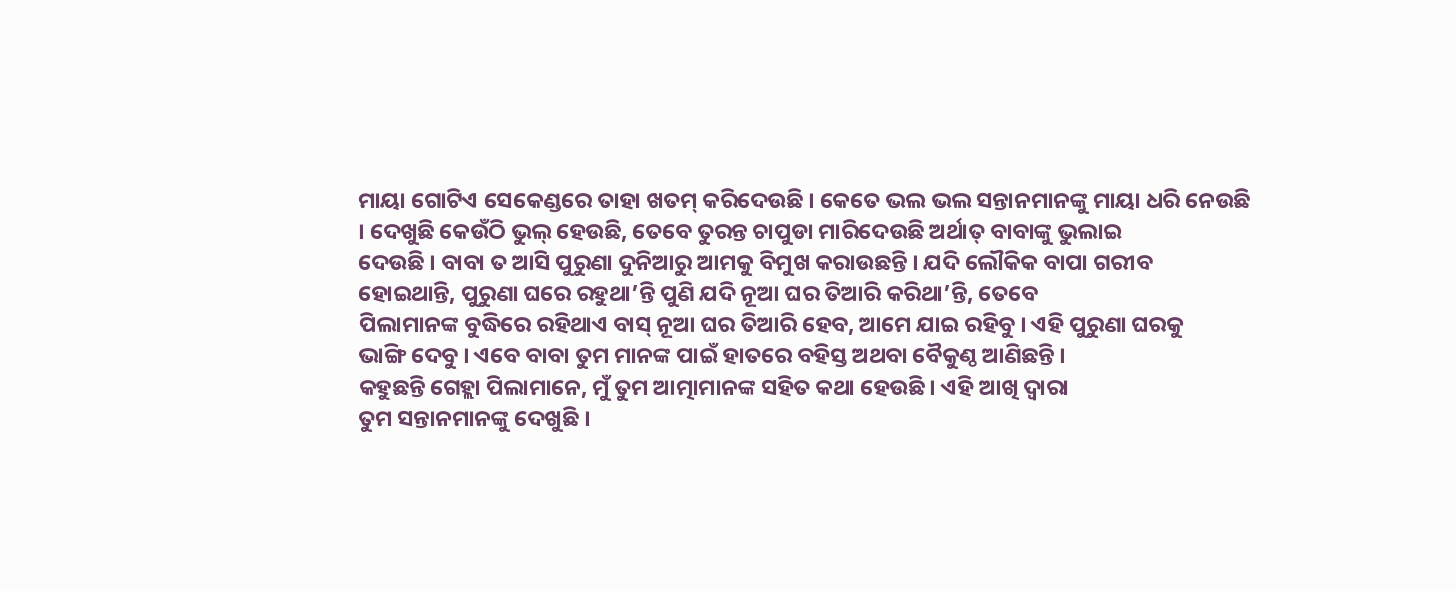ମାୟା ଗୋଟିଏ ସେକେଣ୍ଡରେ ତାହା ଖତମ୍ କରିଦେଉଛି । କେତେ ଭଲ ଭଲ ସନ୍ତାନମାନଙ୍କୁ ମାୟା ଧରି ନେଉଛି
। ଦେଖୁଛି କେଉଁଠି ଭୁଲ୍ ହେଉଛି, ତେବେ ତୁରନ୍ତ ଚାପୁଡା ମାରିଦେଉଛି ଅର୍ଥାତ୍ ବାବାଙ୍କୁ ଭୁଲାଇ
ଦେଉଛି । ବାବା ତ ଆସି ପୁରୁଣା ଦୁନିଆରୁ ଆମକୁ ବିମୁଖ କରାଉଛନ୍ତି । ଯଦି ଲୌକିକ ବାପା ଗରୀବ
ହୋଇଥାନ୍ତି, ପୁରୁଣା ଘରେ ରହୁଥା’ନ୍ତି ପୁଣି ଯଦି ନୂଆ ଘର ତିଆରି କରିଥା’ନ୍ତି, ତେବେ
ପିଲାମାନଙ୍କ ବୁଦ୍ଧିରେ ରହିଥାଏ ବାସ୍ ନୂଆ ଘର ତିଆରି ହେବ, ଆମେ ଯାଇ ରହିବୁ । ଏହି ପୁରୁଣା ଘରକୁ
ଭାଙ୍ଗି ଦେବୁ । ଏବେ ବାବା ତୁମ ମାନଙ୍କ ପାଇଁ ହାତରେ ବହିସ୍ତ ଅଥବା ବୈକୁଣ୍ଠ ଆଣିଛନ୍ତି ।
କହୁଛନ୍ତି ଗେହ୍ଲା ପିଲାମାନେ, ମୁଁ ତୁମ ଆତ୍ମାମାନଙ୍କ ସହିତ କଥା ହେଉଛି । ଏହି ଆଖି ଦ୍ୱାରା
ତୁମ ସନ୍ତାନମାନଙ୍କୁ ଦେଖୁଛି ।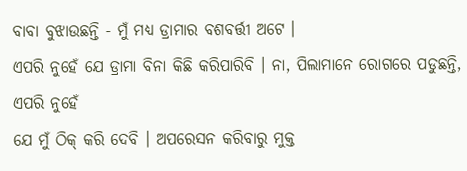ବାବା ବୁଝାଉଛନ୍ତି - ମୁଁ ମଧ୍ୟ ଡ୍ରାମାର ବଶବର୍ତ୍ତୀ ଅଟେ ।
ଏପରି ନୁହେଁ ଯେ ଡ୍ରାମା ବିନା କିଛି କରିପାରିବି । ନା, ପିଲାମାନେ ରୋଗରେ ପଡୁଛନ୍ତି, ଏପରି ନୁହେଁ
ଯେ ମୁଁ ଠିକ୍ କରି ଦେବି । ଅପରେସନ କରିବାରୁ ମୁକ୍ତ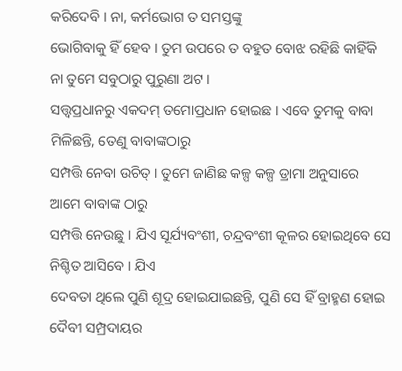କରିଦେବି । ନା, କର୍ମଭୋଗ ତ ସମସ୍ତଙ୍କୁ
ଭୋଗିବାକୁ ହିଁ ହେବ । ତୁମ ଉପରେ ତ ବହୁତ ବୋଝ ରହିଛି କାହିଁକି ନା ତୁମେ ସବୁଠାରୁ ପୁରୁଣା ଅଟ ।
ସତ୍ତ୍ୱପ୍ରଧାନରୁ ଏକଦମ୍ ତମୋପ୍ରଧାନ ହୋଇଛ । ଏବେ ତୁମକୁ ବାବା ମିଳିଛନ୍ତି, ତେଣୁ ବାବାଙ୍କଠାରୁ
ସମ୍ପତ୍ତି ନେବା ଉଚିତ୍ । ତୁମେ ଜାଣିଛ କଳ୍ପ କଳ୍ପ ଡ୍ରାମା ଅନୁସାରେ ଆମେ ବାବାଙ୍କ ଠାରୁ
ସମ୍ପତ୍ତି ନେଉଛୁ । ଯିଏ ସୂର୍ଯ୍ୟବଂଶୀ, ଚନ୍ଦ୍ରବଂଶୀ କୂଳର ହୋଇଥିବେ ସେ ନିଶ୍ଚିତ ଆସିବେ । ଯିଏ
ଦେବତା ଥିଲେ ପୁଣି ଶୂଦ୍ର ହୋଇଯାଇଛନ୍ତି, ପୁଣି ସେ ହିଁ ବ୍ରାହ୍ମଣ ହୋଇ ଦୈବୀ ସମ୍ପ୍ରଦାୟର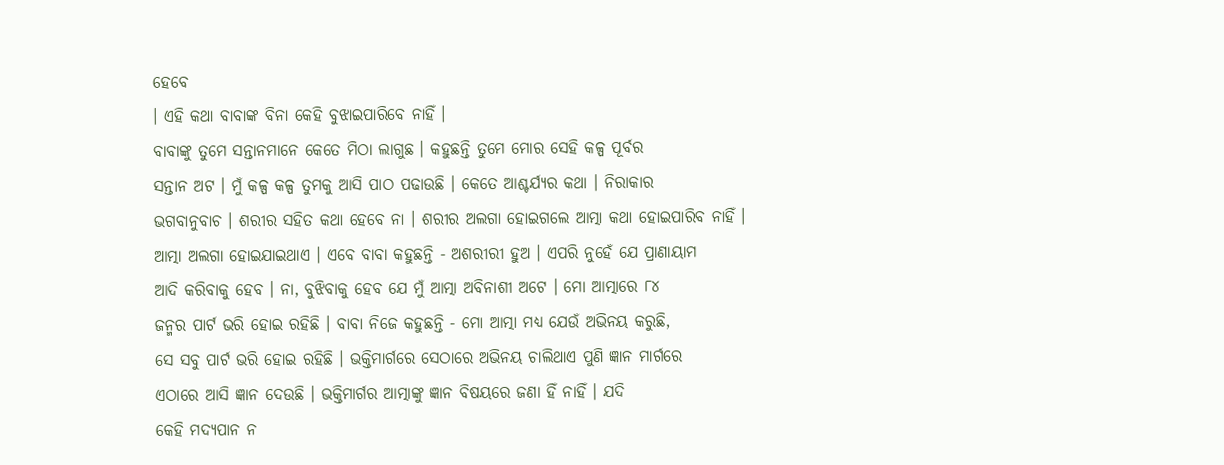ହେବେ
। ଏହି କଥା ବାବାଙ୍କ ବିନା କେହି ବୁଝାଇପାରିବେ ନାହିଁ ।
ବାବାଙ୍କୁ ତୁମେ ସନ୍ତାନମାନେ କେତେ ମିଠା ଲାଗୁଛ । କହୁଛନ୍ତି ତୁମେ ମୋର ସେହି କଳ୍ପ ପୂର୍ବର
ସନ୍ତାନ ଅଟ । ମୁଁ କଳ୍ପ କଳ୍ପ ତୁମକୁ ଆସି ପାଠ ପଢାଉଛି । କେତେ ଆଶ୍ଚର୍ଯ୍ୟର କଥା । ନିରାକାର
ଭଗବାନୁବାଚ । ଶରୀର ସହିତ କଥା ହେବେ ନା । ଶରୀର ଅଲଗା ହୋଇଗଲେ ଆତ୍ମା କଥା ହୋଇପାରିବ ନାହିଁ ।
ଆତ୍ମା ଅଲଗା ହୋଇଯାଇଥାଏ । ଏବେ ବାବା କହୁଛନ୍ତି - ଅଶରୀରୀ ହୁଅ । ଏପରି ନୁହେଁ ଯେ ପ୍ରାଣାୟାମ
ଆଦି କରିବାକୁ ହେବ । ନା, ବୁଝିବାକୁ ହେବ ଯେ ମୁଁ ଆତ୍ମା ଅବିନାଶୀ ଅଟେ । ମୋ ଆତ୍ମାରେ ୮୪
ଜନ୍ମର ପାର୍ଟ ଭରି ହୋଇ ରହିଛି । ବାବା ନିଜେ କହୁଛନ୍ତି - ମୋ ଆତ୍ମା ମଧ୍ୟ ଯେଉଁ ଅଭିନୟ କରୁଛି,
ସେ ସବୁ ପାର୍ଟ ଭରି ହୋଇ ରହିଛି । ଭକ୍ତିମାର୍ଗରେ ସେଠାରେ ଅଭିନୟ ଚାଲିଥାଏ ପୁଣି ଜ୍ଞାନ ମାର୍ଗରେ
ଏଠାରେ ଆସି ଜ୍ଞାନ ଦେଉଛି । ଭକ୍ତିମାର୍ଗର ଆତ୍ମାଙ୍କୁ ଜ୍ଞାନ ବିଷୟରେ ଜଣା ହିଁ ନାହିଁ । ଯଦି
କେହି ମଦ୍ୟପାନ ନ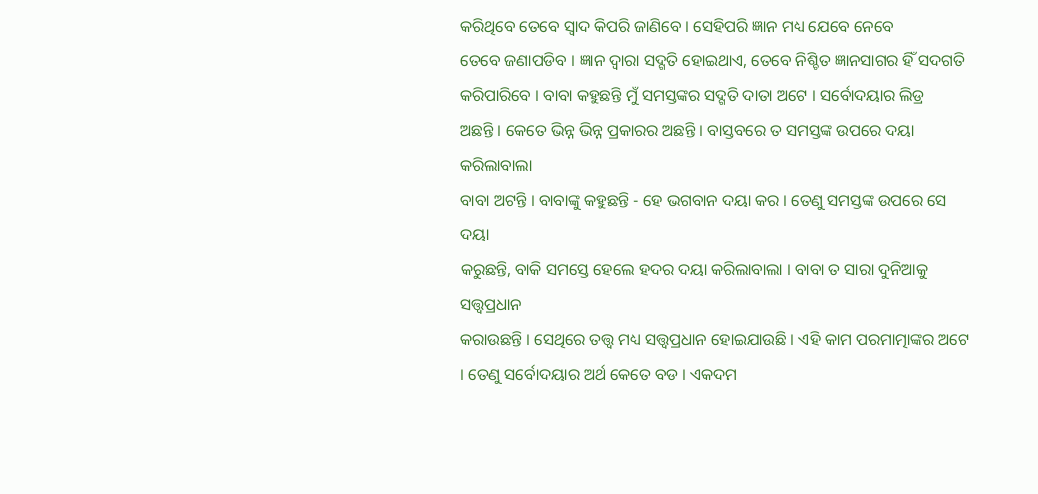କରିଥିବେ ତେବେ ସ୍ୱାଦ କିପରି ଜାଣିବେ । ସେହିପରି ଜ୍ଞାନ ମଧ୍ୟ ଯେବେ ନେବେ
ତେବେ ଜଣାପଡିବ । ଜ୍ଞାନ ଦ୍ୱାରା ସଦ୍ଗତି ହୋଇଥାଏ, ତେବେ ନିଶ୍ଚିତ ଜ୍ଞାନସାଗର ହିଁ ସଦଗତି
କରିପାରିବେ । ବାବା କହୁଛନ୍ତି ମୁଁ ସମସ୍ତଙ୍କର ସଦ୍ଗତି ଦାତା ଅଟେ । ସର୍ବୋଦୟାର ଲିଡ୍ର
ଅଛନ୍ତି । କେତେ ଭିନ୍ନ ଭିନ୍ନ ପ୍ରକାରର ଅଛନ୍ତି । ବାସ୍ତବରେ ତ ସମସ୍ତଙ୍କ ଉପରେ ଦୟା କରିଲାବାଲା
ବାବା ଅଟନ୍ତି । ବାବାଙ୍କୁ କହୁଛନ୍ତି - ହେ ଭଗବାନ ଦୟା କର । ତେଣୁ ସମସ୍ତଙ୍କ ଉପରେ ସେ ଦୟା
କରୁଛନ୍ତି, ବାକି ସମସ୍ତେ ହେଲେ ହଦର ଦୟା କରିଲାବାଲା । ବାବା ତ ସାରା ଦୁନିଆକୁ ସତ୍ତ୍ୱପ୍ରଧାନ
କରାଉଛନ୍ତି । ସେଥିରେ ତତ୍ତ୍ୱ ମଧ୍ୟ ସତ୍ତ୍ୱପ୍ରଧାନ ହୋଇଯାଉଛି । ଏହି କାମ ପରମାତ୍ମାଙ୍କର ଅଟେ
। ତେଣୁ ସର୍ବୋଦୟାର ଅର୍ଥ କେତେ ବଡ । ଏକଦମ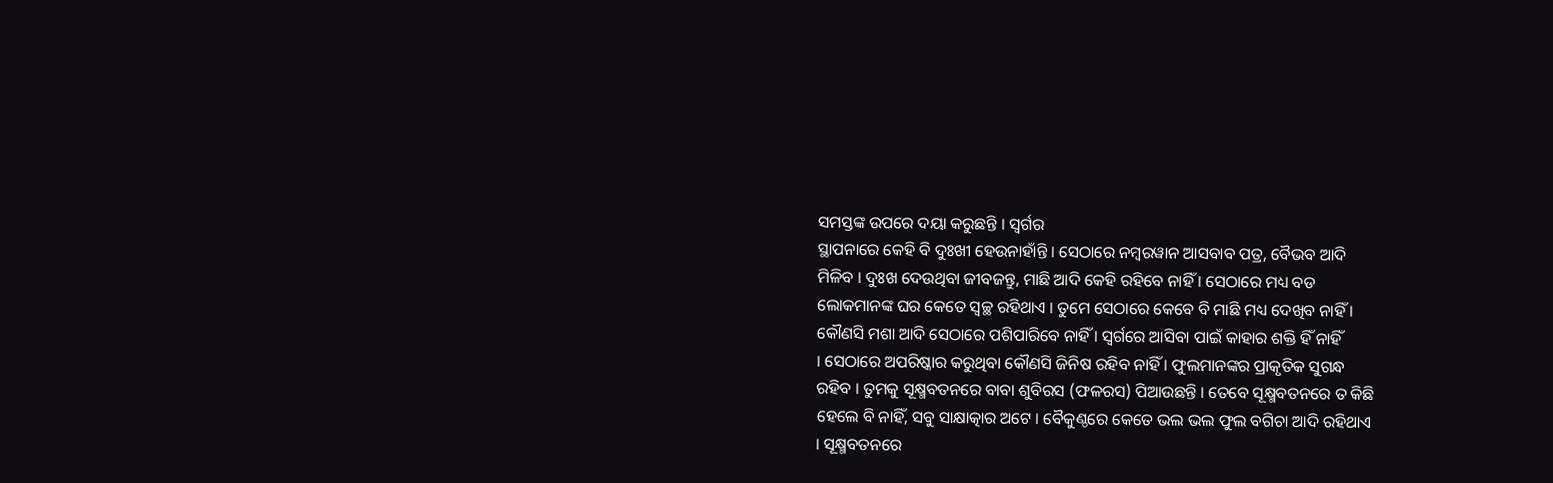ସମସ୍ତଙ୍କ ଉପରେ ଦୟା କରୁଛନ୍ତି । ସ୍ୱର୍ଗର
ସ୍ଥାପନାରେ କେହି ବି ଦୁଃଖୀ ହେଉନାହାଁନ୍ତି । ସେଠାରେ ନମ୍ବରୱାନ ଆସବାବ ପତ୍ର, ବୈଭବ ଆଦି
ମିଳିବ । ଦୁଃଖ ଦେଉଥିବା ଜୀବଜନ୍ତୁ, ମାଛି ଆଦି କେହି ରହିବେ ନାହିଁ । ସେଠାରେ ମଧ୍ୟ ବଡ
ଲୋକମାନଙ୍କ ଘର କେତେ ସ୍ୱଚ୍ଛ ରହିଥାଏ । ତୁମେ ସେଠାରେ କେବେ ବି ମାଛି ମଧ୍ୟ ଦେଖିବ ନାହିଁ ।
କୌଣସି ମଶା ଆଦି ସେଠାରେ ପଶିପାରିବେ ନାହିଁ । ସ୍ୱର୍ଗରେ ଆସିବା ପାଇଁ କାହାର ଶକ୍ତି ହିଁ ନାହିଁ
। ସେଠାରେ ଅପରିଷ୍କାର କରୁଥିବା କୌଣସି ଜିନିଷ ରହିବ ନାହିଁ । ଫୁଲମାନଙ୍କର ପ୍ରାକୃତିକ ସୁଗନ୍ଧ
ରହିବ । ତୁମକୁ ସୂକ୍ଷ୍ମବତନରେ ବାବା ଶୁବିରସ (ଫଳରସ) ପିଆଉଛନ୍ତି । ତେବେ ସୂକ୍ଷ୍ମବତନରେ ତ କିଛି
ହେଲେ ବି ନାହିଁ, ସବୁ ସାକ୍ଷାତ୍କାର ଅଟେ । ବୈକୁଣ୍ଠରେ କେତେ ଭଲ ଭଲ ଫୁଲ ବଗିଚା ଆଦି ରହିଥାଏ
। ସୂକ୍ଷ୍ମବତନରେ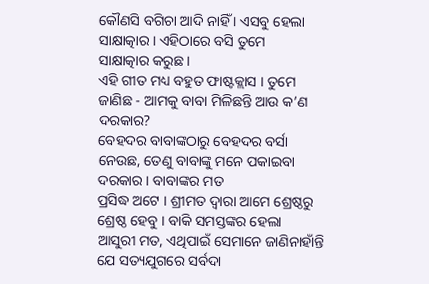କୌଣସି ବଗିଚା ଆଦି ନାହିଁ । ଏସବୁ ହେଲା ସାକ୍ଷାତ୍କାର । ଏହିଠାରେ ବସି ତୁମେ
ସାକ୍ଷାତ୍କାର କରୁଛ ।
ଏହି ଗୀତ ମଧ୍ୟ ବହୁତ ଫାଷ୍ଟକ୍ଲାସ । ତୁମେ ଜାଣିଛ - ଆମକୁ ବାବା ମିଳିଛନ୍ତି ଆଉ କ’ଣ ଦରକାର?
ବେହଦର ବାବାଙ୍କଠାରୁ ବେହଦର ବର୍ସା ନେଉଛ, ତେଣୁ ବାବାଙ୍କୁ ମନେ ପକାଇବା ଦରକାର । ବାବାଙ୍କର ମତ
ପ୍ରସିଦ୍ଧ ଅଟେ । ଶ୍ରୀମତ ଦ୍ୱାରା ଆମେ ଶ୍ରେଷ୍ଠରୁ ଶ୍ରେଷ୍ଠ ହେବୁ । ବାକି ସମସ୍ତଙ୍କର ହେଲା
ଆସୁରୀ ମତ, ଏଥିପାଇଁ ସେମାନେ ଜାଣିନାହାଁନ୍ତି ଯେ ସତ୍ୟଯୁଗରେ ସର୍ବଦା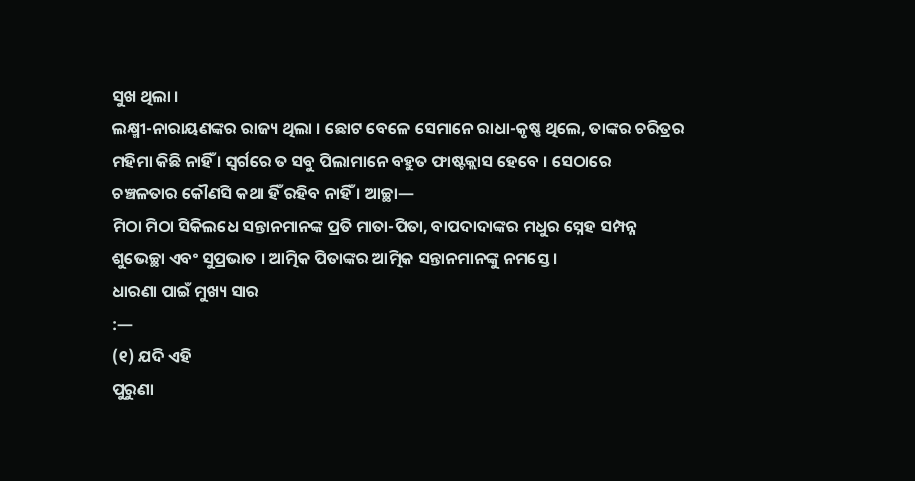ସୁଖ ଥିଲା ।
ଲକ୍ଷ୍ମୀ-ନାରାୟଣଙ୍କର ରାଜ୍ୟ ଥିଲା । ଛୋଟ ବେଳେ ସେମାନେ ରାଧା-କୃଷ୍ଣ ଥିଲେ, ତାଙ୍କର ଚରିତ୍ରର
ମହିମା କିଛି ନାହିଁ । ସ୍ୱର୍ଗରେ ତ ସବୁ ପିଲାମାନେ ବହୁତ ଫାଷ୍ଟକ୍ଲାସ ହେବେ । ସେଠାରେ
ଚଞ୍ଚଳତାର କୌଣସି କଥା ହିଁ ରହିବ ନାହିଁ । ଆଚ୍ଛା—
ମିଠା ମିଠା ସିକିଲଧେ ସନ୍ତାନମାନଙ୍କ ପ୍ରତି ମାତା-ପିତା, ବାପଦାଦାଙ୍କର ମଧୁର ସ୍ନେହ ସମ୍ପନ୍ନ
ଶୁଭେଚ୍ଛା ଏବଂ ସୁପ୍ରଭାତ । ଆତ୍ମିକ ପିତାଙ୍କର ଆତ୍ମିକ ସନ୍ତାନମାନଙ୍କୁ ନମସ୍ତେ ।
ଧାରଣା ପାଇଁ ମୁଖ୍ୟ ସାର
:—
(୧) ଯଦି ଏହି
ପୁରୁଣା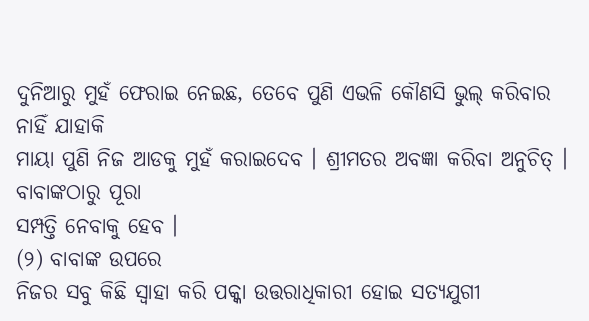ଦୁନିଆରୁ ମୁହଁ ଫେରାଇ ନେଇଛ, ତେବେ ପୁଣି ଏଭଳି କୌଣସି ଭୁଲ୍ କରିବାର ନାହିଁ ଯାହାକି
ମାୟା ପୁଣି ନିଜ ଆଡକୁ ମୁହଁ କରାଇଦେବ । ଶ୍ରୀମତର ଅବଜ୍ଞା କରିବା ଅନୁଚିତ୍ । ବାବାଙ୍କଠାରୁ ପୂରା
ସମ୍ପତ୍ତି ନେବାକୁ ହେବ ।
(୨) ବାବାଙ୍କ ଉପରେ
ନିଜର ସବୁ କିଛି ସ୍ୱାହା କରି ପକ୍କା ଉତ୍ତରାଧିକାରୀ ହୋଇ ସତ୍ୟଯୁଗୀ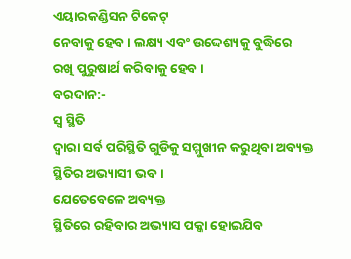ଏୟାରକଣ୍ଡିସନ ଟିକେଟ୍
ନେବାକୁ ହେବ । ଲକ୍ଷ୍ୟ ଏବଂ ଉଦ୍ଦେଶ୍ୟକୁ ବୁଦ୍ଧିରେ ରଖି ପୁରୁଷାର୍ଥ କରିବାକୁ ହେବ ।
ବରଦାନ:-
ସ୍ୱ ସ୍ଥିତି
ଦ୍ୱାରା ସର୍ବ ପରିସ୍ଥିତି ଗୁଡିକୁ ସମ୍ମୁଖୀନ କରୁଥିବା ଅବ୍ୟକ୍ତ ସ୍ଥିତିର ଅଭ୍ୟାସୀ ଭବ ।
ଯେତେବେଳେ ଅବ୍ୟକ୍ତ
ସ୍ଥିତିରେ ରହିବାର ଅଭ୍ୟାସ ପକ୍କା ହୋଇଯିବ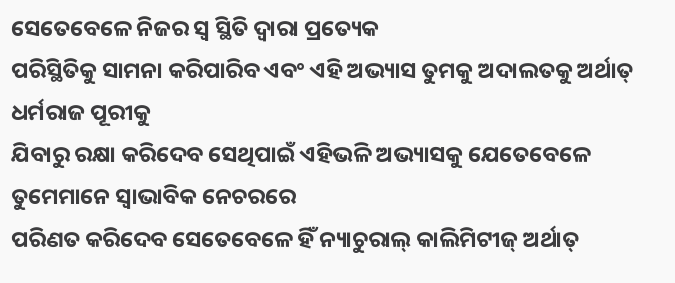ସେତେବେଳେ ନିଜର ସ୍ୱ ସ୍ଥିତି ଦ୍ୱାରା ପ୍ରତ୍ୟେକ
ପରିସ୍ଥିତିକୁ ସାମନା କରିପାରିବ ଏବଂ ଏହି ଅଭ୍ୟାସ ତୁମକୁ ଅଦାଲତକୁ ଅର୍ଥାତ୍ ଧର୍ମରାଜ ପୂରୀକୁ
ଯିବାରୁ ରକ୍ଷା କରିଦେବ ସେଥିପାଇଁ ଏହିଭଳି ଅଭ୍ୟାସକୁ ଯେତେବେଳେ ତୁମେମାନେ ସ୍ୱାଭାବିକ ନେଚରରେ
ପରିଣତ କରିଦେବ ସେତେବେଳେ ହିଁ ନ୍ୟାଚୁରାଲ୍ କାଲିମିଟୀଜ୍ ଅର୍ଥାତ୍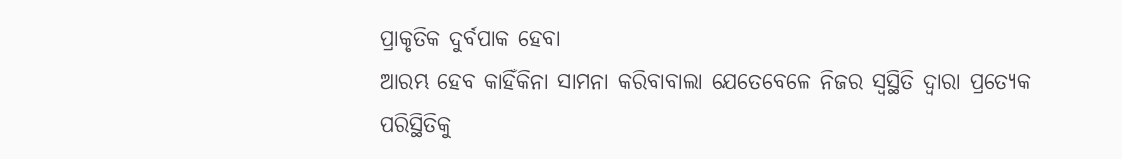ପ୍ରାକୃତିକ ଦୁର୍ବପାକ ହେବା
ଆରମ୍ଭ ହେବ କାହିଁକିନା ସାମନା କରିବାବାଲା ଯେତେବେଳେ ନିଜର ସ୍ୱସ୍ଥିତି ଦ୍ୱାରା ପ୍ରତ୍ୟେକ
ପରିସ୍ଥିତିକୁ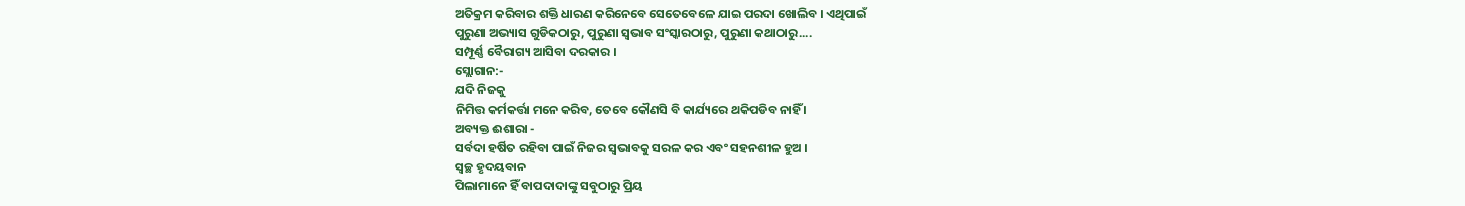ଅତିକ୍ରମ କରିବାର ଶକ୍ତି ଧାରଣ କରିନେବେ ସେତେବେଳେ ଯାଇ ପରଦା ଖୋଲିବ । ଏଥିପାଇଁ
ପୁରୁଣା ଅଭ୍ୟାସ ଗୁଡିକଠାରୁ, ପୁରୁଣା ସ୍ୱଭାବ ସଂସ୍କାରଠାରୁ, ପୁରୁଣା କଥାଠାରୁ....
ସମ୍ପୂର୍ଣ୍ଣ ବୈରାଗ୍ୟ ଆସିବା ଦରକାର ।
ସ୍ଲୋଗାନ:-
ଯଦି ନିଜକୁ
ନିମିତ୍ତ କର୍ମକର୍ତ୍ତା ମନେ କରିବ, ତେବେ କୌଣସି ବି କାର୍ଯ୍ୟରେ ଥକିପଡିବ ନାହିଁ ।
ଅବ୍ୟକ୍ତ ଈଶାରା -
ସର୍ବଦା ହର୍ଷିତ ରହିବା ପାଇଁ ନିଜର ସ୍ୱଭାବକୁ ସରଳ କର ଏବଂ ସହନଶୀଳ ହୁଅ ।
ସ୍ୱଚ୍ଛ ହୃଦୟବାନ
ପିଲାମାନେ ହିଁ ବାପଦାଦାଙ୍କୁ ସବୁଠାରୁ ପ୍ରିୟ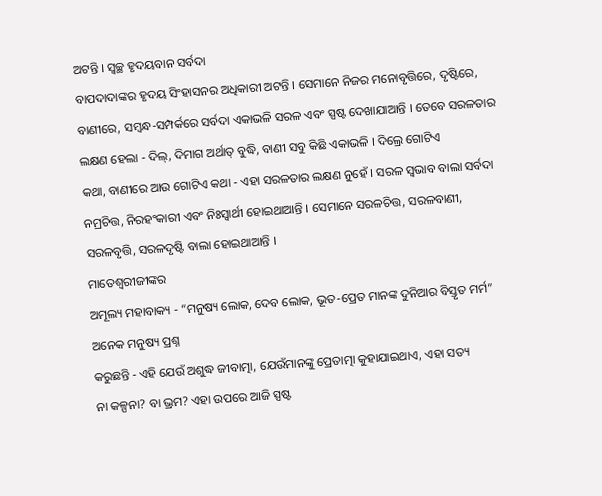ଅଟନ୍ତି । ସ୍ୱଚ୍ଛ ହୃଦୟବାନ ସର୍ବଦା
ବାପଦାଦାଙ୍କର ହୃଦୟ ସିଂହାସନର ଅଧିକାରୀ ଅଟନ୍ତି । ସେମାନେ ନିଜର ମନୋବୃତ୍ତିରେ, ଦୃଷ୍ଟିରେ,
ବାଣୀରେ, ସମ୍ବନ୍ଧ-ସମ୍ପର୍କରେ ସର୍ବଦା ଏକାଭଳି ସରଳ ଏବଂ ସ୍ପଷ୍ଟ ଦେଖାଯାଆନ୍ତି । ତେବେ ସରଳତାର
ଲକ୍ଷଣ ହେଲା - ଦିଲ୍, ଦିମାଗ ଅର୍ଥାତ୍ ବୁଦ୍ଧି, ବାଣୀ ସବୁ କିଛି ଏକାଭଳି । ଦିଲ୍ରେ ଗୋଟିଏ
କଥା, ବାଣୀରେ ଆଉ ଗୋଟିଏ କଥା - ଏହା ସରଳତାର ଲକ୍ଷଣ ନୁହେଁ । ସରଳ ସ୍ୱଭାବ ବାଲା ସର୍ବଦା
ନମ୍ରଚିତ୍ତ, ନିରହଂକାରୀ ଏବଂ ନିଃସ୍ୱାର୍ଥୀ ହୋଇଥାଆନ୍ତି । ସେମାନେ ସରଳଚିତ୍ତ, ସରଳବାଣୀ,
ସରଳବୃତ୍ତି, ସରଳଦୃଷ୍ଟି ବାଲା ହୋଇଥାଆନ୍ତି ।
ମାତେଶ୍ୱରୀଜୀଙ୍କର
ଅମୂଲ୍ୟ ମହାବାକ୍ୟ - “ମନୁଷ୍ୟ ଲୋକ, ଦେବ ଲୋକ, ଭୂତ-ପ୍ରେତ ମାନଙ୍କ ଦୁନିଆର ବିସ୍ତୃତ ମର୍ମ”
ଅନେକ ମନୁଷ୍ୟ ପ୍ରଶ୍ନ
କରୁଛନ୍ତି - ଏହି ଯେଉଁ ଅଶୁଦ୍ଧ ଜୀବାତ୍ମା, ଯେଉଁମାନଙ୍କୁ ପ୍ରେତାତ୍ମା କୁହାଯାଇଥାଏ, ଏହା ସତ୍ୟ
ନା କଳ୍ପନା? ବା ଭ୍ରମ? ଏହା ଉପରେ ଆଜି ସ୍ପଷ୍ଟ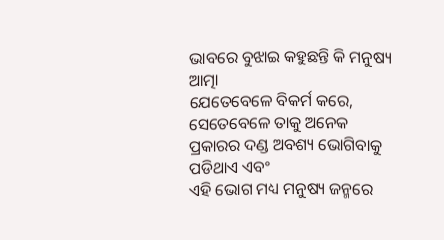ଭାବରେ ବୁଝାଇ କହୁଛନ୍ତି କି ମନୁଷ୍ୟ ଆତ୍ମା
ଯେତେବେଳେ ବିକର୍ମ କରେ, ସେତେବେଳେ ତାକୁ ଅନେକ ପ୍ରକାରର ଦଣ୍ଡ ଅବଶ୍ୟ ଭୋଗିବାକୁ ପଡିଥାଏ ଏବଂ
ଏହି ଭୋଗ ମଧ୍ୟ ମନୁଷ୍ୟ ଜନ୍ମରେ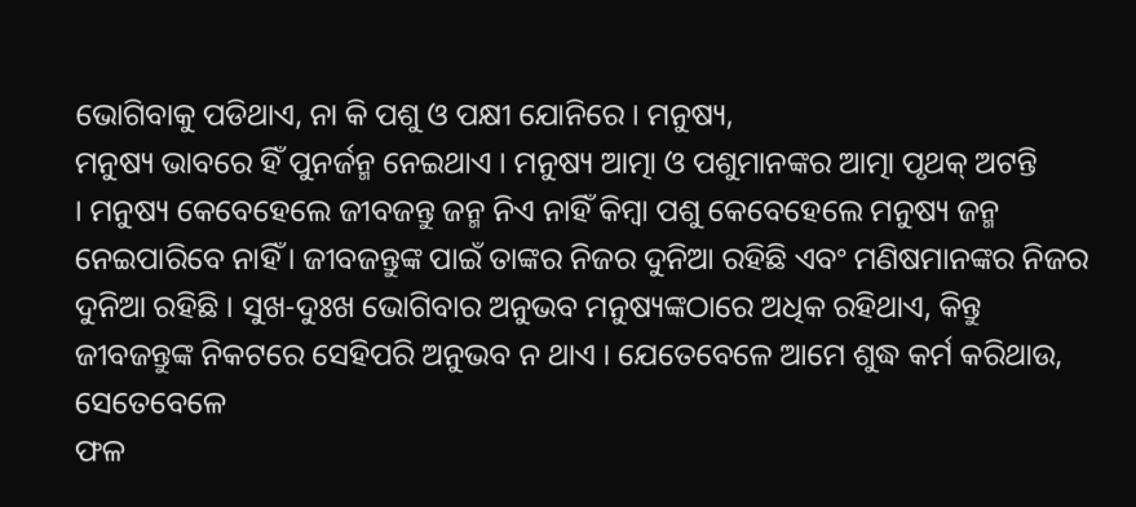ଭୋଗିବାକୁ ପଡିଥାଏ, ନା କି ପଶୁ ଓ ପକ୍ଷୀ ଯୋନିରେ । ମନୁଷ୍ୟ,
ମନୁଷ୍ୟ ଭାବରେ ହିଁ ପୁନର୍ଜନ୍ମ ନେଇଥାଏ । ମନୁଷ୍ୟ ଆତ୍ମା ଓ ପଶୁମାନଙ୍କର ଆତ୍ମା ପୃଥକ୍ ଅଟନ୍ତି
। ମନୁଷ୍ୟ କେବେହେଲେ ଜୀବଜନ୍ତୁ ଜନ୍ମ ନିଏ ନାହିଁ କିମ୍ବା ପଶୁ କେବେହେଲେ ମନୁଷ୍ୟ ଜନ୍ମ
ନେଇପାରିବେ ନାହିଁ । ଜୀବଜନ୍ତୁଙ୍କ ପାଇଁ ତାଙ୍କର ନିଜର ଦୁନିଆ ରହିଛି ଏବଂ ମଣିଷମାନଙ୍କର ନିଜର
ଦୁନିଆ ରହିଛି । ସୁଖ-ଦୁଃଖ ଭୋଗିବାର ଅନୁଭବ ମନୁଷ୍ୟଙ୍କଠାରେ ଅଧିକ ରହିଥାଏ, କିନ୍ତୁ
ଜୀବଜନ୍ତୁଙ୍କ ନିକଟରେ ସେହିପରି ଅନୁଭବ ନ ଥାଏ । ଯେତେବେଳେ ଆମେ ଶୁଦ୍ଧ କର୍ମ କରିଥାଉ, ସେତେବେଳେ
ଫଳ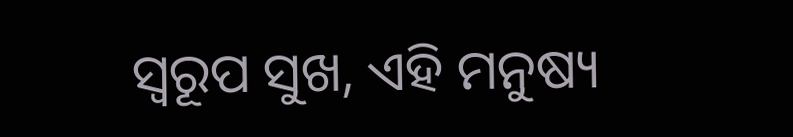ସ୍ୱରୂପ ସୁଖ, ଏହି ମନୁଷ୍ୟ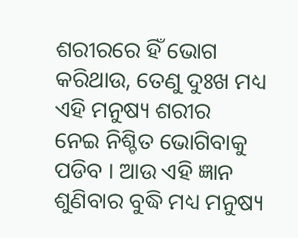ଶରୀରରେ ହିଁ ଭୋଗ କରିଥାଉ, ତେଣୁ ଦୁଃଖ ମଧ୍ୟ ଏହି ମନୁଷ୍ୟ ଶରୀର
ନେଇ ନିଶ୍ଚିତ ଭୋଗିବାକୁ ପଡିବ । ଆଉ ଏହି ଜ୍ଞାନ ଶୁଣିବାର ବୁଦ୍ଧି ମଧ୍ୟ ମନୁଷ୍ୟ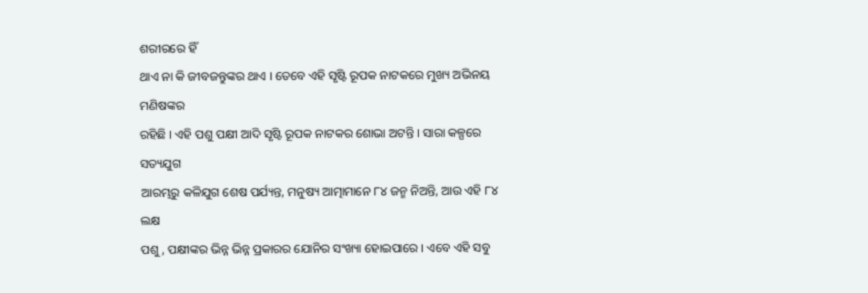ଶରୀରରେ ହିଁ
ଥାଏ ନା କି ଜୀବଜନ୍ତୁଙ୍କର ଥାଏ । ତେବେ ଏହି ସୃଷ୍ଟି ରୂପକ ନାଟକରେ ମୁଖ୍ୟ ଅଭିନୟ ମଣିଷଙ୍କର
ରହିଛି । ଏହି ପଶୁ ପକ୍ଷୀ ଆଦି ସୃଷ୍ଟି ରୂପକ ନାଟକର ଶୋଭା ଅଟନ୍ତି । ସାରା କଳ୍ପରେ ସତ୍ୟଯୁଗ
ଆରମ୍ଭରୁ କଳିଯୁଗ ଶେଷ ପର୍ଯ୍ୟନ୍ତ, ମନୁଷ୍ୟ ଆତ୍ମାମାନେ ୮୪ ଜନ୍ମ ନିଅନ୍ତି, ଆଉ ଏହି ୮୪ ଲକ୍ଷ
ପଶୁ, ପକ୍ଷୀଙ୍କର ଭିନ୍ନ ଭିନ୍ନ ପ୍ରକାରର ଯୋନିର ସଂଖ୍ୟା ହୋଇପାରେ । ଏବେ ଏହି ସବୁ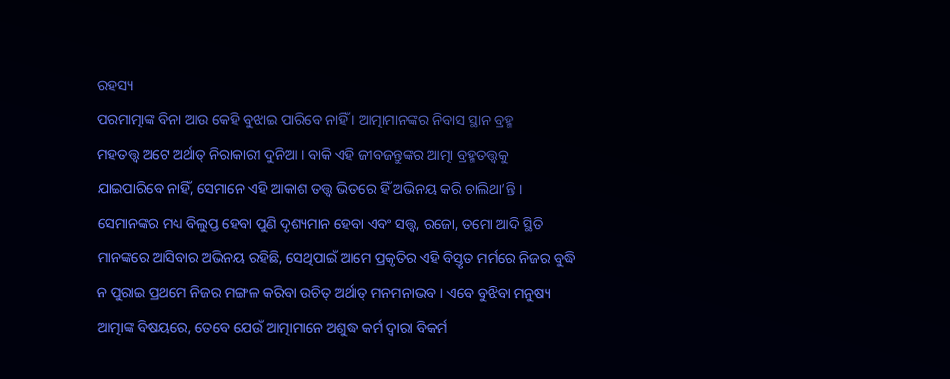ରହସ୍ୟ
ପରମାତ୍ମାଙ୍କ ବିନା ଆଉ କେହି ବୁଝାଇ ପାରିବେ ନାହିଁ । ଆତ୍ମାମାନଙ୍କର ନିବାସ ସ୍ଥାନ ବ୍ରହ୍ମ
ମହତତ୍ତ୍ୱ ଅଟେ ଅର୍ଥାତ୍ ନିରାକାରୀ ଦୁନିଆ । ବାକି ଏହି ଜୀବଜନ୍ତୁଙ୍କର ଆତ୍ମା ବ୍ରହ୍ମତତ୍ତ୍ୱକୁ
ଯାଇପାରିବେ ନାହିଁ, ସେମାନେ ଏହି ଆକାଶ ତତ୍ତ୍ୱ ଭିତରେ ହିଁ ଅଭିନୟ କରି ଚାଲିଥା’ନ୍ତି ।
ସେମାନଙ୍କର ମଧ୍ୟ ବିଲୁପ୍ତ ହେବା ପୁଣି ଦୃଶ୍ୟମାନ ହେବା ଏବଂ ସତ୍ତ୍ୱ, ରଜୋ, ତମୋ ଆଦି ସ୍ଥିତି
ମାନଙ୍କରେ ଆସିବାର ଅଭିନୟ ରହିଛି, ସେଥିପାଇଁ ଆମେ ପ୍ରକୃତିର ଏହି ବିସ୍ତୃତ ମର୍ମରେ ନିଜର ବୁଦ୍ଧି
ନ ପୁରାଇ ପ୍ରଥମେ ନିଜର ମଙ୍ଗଳ କରିବା ଉଚିତ୍ ଅର୍ଥାତ୍ ମନମନାଭବ । ଏବେ ବୁଝିବା ମନୁଷ୍ୟ
ଆତ୍ମାଙ୍କ ବିଷୟରେ, ତେବେ ଯେଉଁ ଆତ୍ମାମାନେ ଅଶୁଦ୍ଧ କର୍ମ ଦ୍ୱାରା ବିକର୍ମ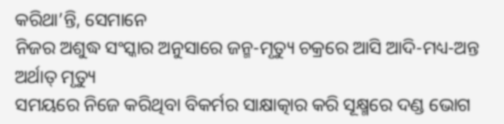କରିଥା’ନ୍ତି, ସେମାନେ
ନିଜର ଅଶୁଦ୍ଧ ସଂସ୍କାର ଅନୁସାରେ ଜନ୍ମ-ମୃତ୍ୟୁ ଚକ୍ରରେ ଆସି ଆଦି-ମଧ୍ୟ-ଅନ୍ତ ଅର୍ଥାତ୍ ମୃତ୍ୟୁ
ସମୟରେ ନିଜେ କରିଥିବା ବିକର୍ମର ସାକ୍ଷାତ୍କାର କରି ସୂକ୍ଷ୍ମରେ ଦଣ୍ଡ ଭୋଗ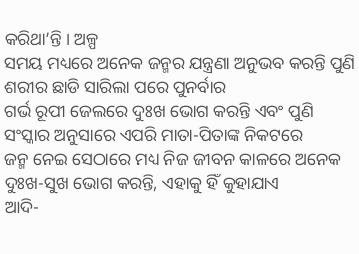କରିଥା’ନ୍ତି । ଅଳ୍ପ
ସମୟ ମଧ୍ୟରେ ଅନେକ ଜନ୍ମର ଯନ୍ତ୍ରଣା ଅନୁଭବ କରନ୍ତି ପୁଣି ଶରୀର ଛାଡି ସାରିଲା ପରେ ପୁନର୍ବାର
ଗର୍ଭ ରୂପୀ ଜେଲରେ ଦୁଃଖ ଭୋଗ କରନ୍ତି ଏବଂ ପୁଣି ସଂସ୍କାର ଅନୁସାରେ ଏପରି ମାତା-ପିତାଙ୍କ ନିକଟରେ
ଜନ୍ମ ନେଇ ସେଠାରେ ମଧ୍ୟ ନିଜ ଜୀବନ କାଳରେ ଅନେକ ଦୁଃଖ-ସୁଖ ଭୋଗ କରନ୍ତି, ଏହାକୁ ହିଁ କୁହାଯାଏ
ଆଦି-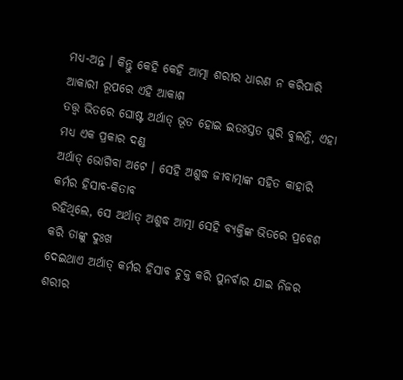ମଧ୍ୟ-ଅନ୍ତ । କିନ୍ତୁ କେହି କେହି ଆତ୍ମା ଶରୀର ଧାରଣ ନ କରିପାରି ଆକାରୀ ରୂପରେ ଏହି ଆକାଶ
ତତ୍ତ୍ୱ ଭିତରେ ଘୋଷ୍ଟ ଅର୍ଥାତ୍ ଭୂତ ହୋଇ ଇତଃସ୍ତତ ଘୁରି ବୁଲନ୍ତି, ଏହା ମଧ୍ୟ ଏକ ପ୍ରକାର ଦଣ୍ଡ
ଅର୍ଥାତ୍ ଭୋଗିବା ଅଟେ । ସେହି ଅଶୁଦ୍ଧ ଜୀବାତ୍ମାଙ୍କ ସହିତ କାହାରି କର୍ମର ହିସାବ-କିତାବ
ରହିଥିଲେ, ସେ ଅର୍ଥାତ୍ ଅଶୁଦ୍ଧ ଆତ୍ମା ସେହି ବ୍ୟକ୍ତିଙ୍କ ଭିତରେ ପ୍ରବେଶ କରି ତାଙ୍କୁ ଦୁଃଖ
ଦେଇଥାଏ ଅର୍ଥାତ୍ କର୍ମର ହିସାବ ଚୁକ୍ତ କରି ପୁନର୍ବାର ଯାଇ ନିଜର ଶରୀର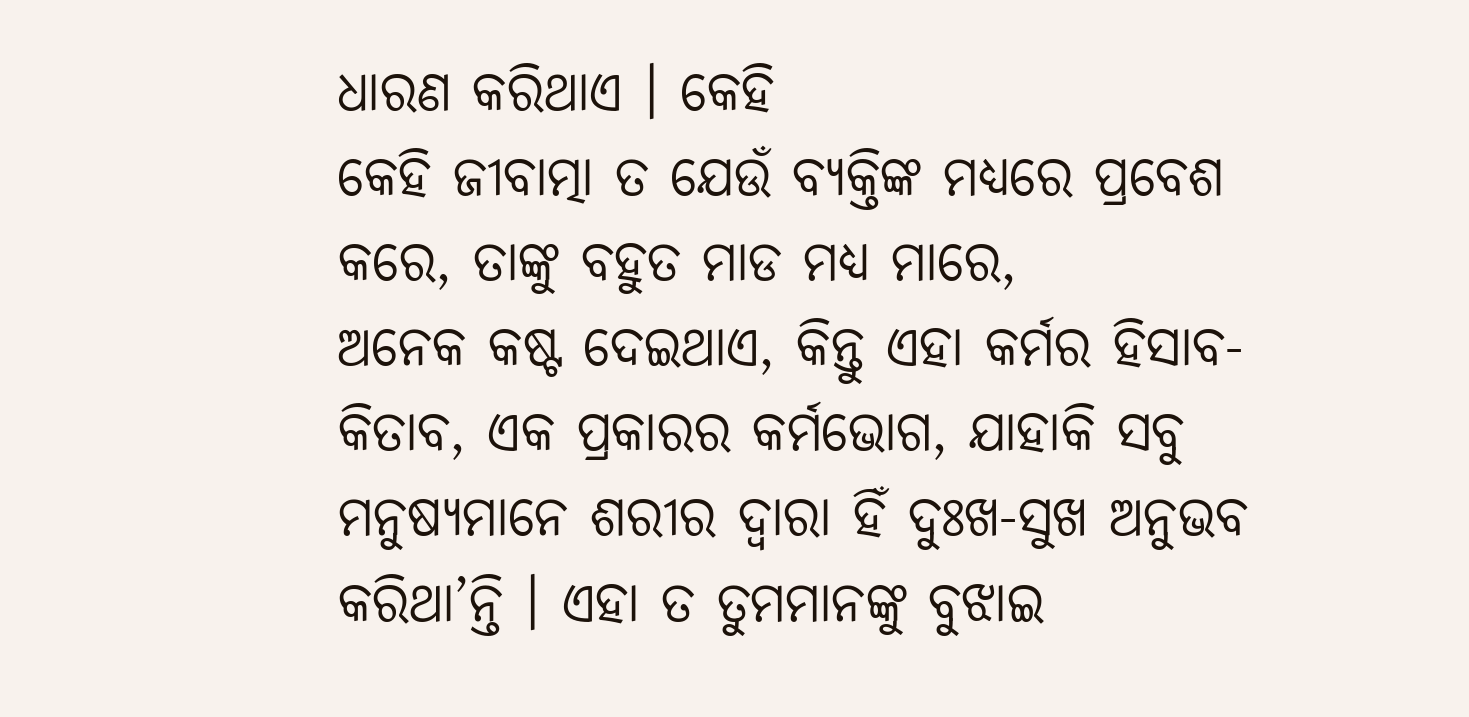ଧାରଣ କରିଥାଏ । କେହି
କେହି ଜୀବାତ୍ମା ତ ଯେଉଁ ବ୍ୟକ୍ତିଙ୍କ ମଧ୍ୟରେ ପ୍ରବେଶ କରେ, ତାଙ୍କୁ ବହୁତ ମାଡ ମଧ୍ୟ ମାରେ,
ଅନେକ କଷ୍ଟ ଦେଇଥାଏ, କିନ୍ତୁ ଏହା କର୍ମର ହିସାବ-କିତାବ, ଏକ ପ୍ରକାରର କର୍ମଭୋଗ, ଯାହାକି ସବୁ
ମନୁଷ୍ୟମାନେ ଶରୀର ଦ୍ୱାରା ହିଁ ଦୁଃଖ-ସୁଖ ଅନୁଭବ କରିଥା’ନ୍ତି । ଏହା ତ ତୁମମାନଙ୍କୁ ବୁଝାଇ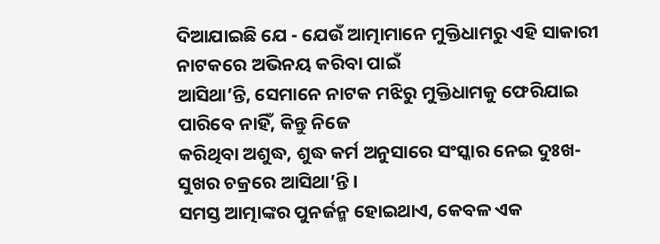ଦିଆଯାଇଛି ଯେ - ଯେଉଁ ଆତ୍ମାମାନେ ମୁକ୍ତିଧାମରୁ ଏହି ସାକାରୀ ନାଟକରେ ଅଭିନୟ କରିବା ପାଇଁ
ଆସିଥା’ନ୍ତି, ସେମାନେ ନାଟକ ମଝିରୁ ମୁକ୍ତିଧାମକୁ ଫେରିଯାଇ ପାରିବେ ନାହିଁ, କିନ୍ତୁ ନିଜେ
କରିଥିବା ଅଶୁଦ୍ଧ, ଶୁଦ୍ଧ କର୍ମ ଅନୁସାରେ ସଂସ୍କାର ନେଇ ଦୁଃଖ-ସୁଖର ଚକ୍ରରେ ଆସିଥା’ନ୍ତି ।
ସମସ୍ତ ଆତ୍ମାଙ୍କର ପୁନର୍ଜନ୍ମ ହୋଇଥାଏ, କେବଳ ଏକ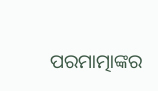ପରମାତ୍ମାଙ୍କର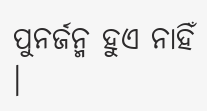ପୁନର୍ଜନ୍ମ ହୁଏ ନାହିଁ ।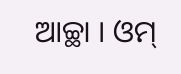ଆଚ୍ଛା । ଓମ୍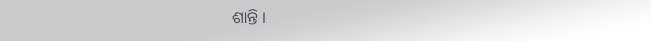ଶାନ୍ତି ।